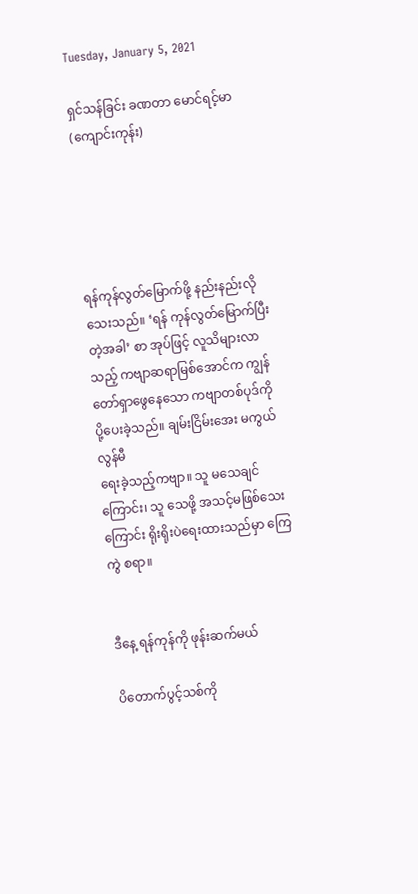Tuesday, January 5, 2021

ရှင်သန်ခြင်း ခဏတာ မောင်ရင့်မာ (ကျောင်းကုန်း)





ရန်ကုန်လွတ်မြောက်ဖို့ နည်းနည်းလိုသေးသည်။ ‘ရန် ကုန်လွတ်မြောက်ပြီးတဲ့အခါ’ စာ အုပ်ဖြင့် လူသိများလာသည့် ကဗျာဆရာမြစ်အောင်က ကျွန် တော်ရှာဖွေနေသော ကဗျာတစ်ပုဒ်ကို ပို့ပေးခဲ့သည်။ ချမ်းငြိမ်းအေး မကွယ်လွန်မီ
ရေးခဲ့သည့်ကဗျာ။ သူ မသေချင်ကြောင်း၊ သူ သေဖို့ အသင့်မဖြစ်သေးကြောင်း ရိုးရိုးပဲရေးထားသည်မှာ ကြေကွဲ စရာ။


ဒီနေ့ ရန်ကုန်ကို ဖုန်းဆက်မယ်

ပိတောက်ပွင့်သစ်ကို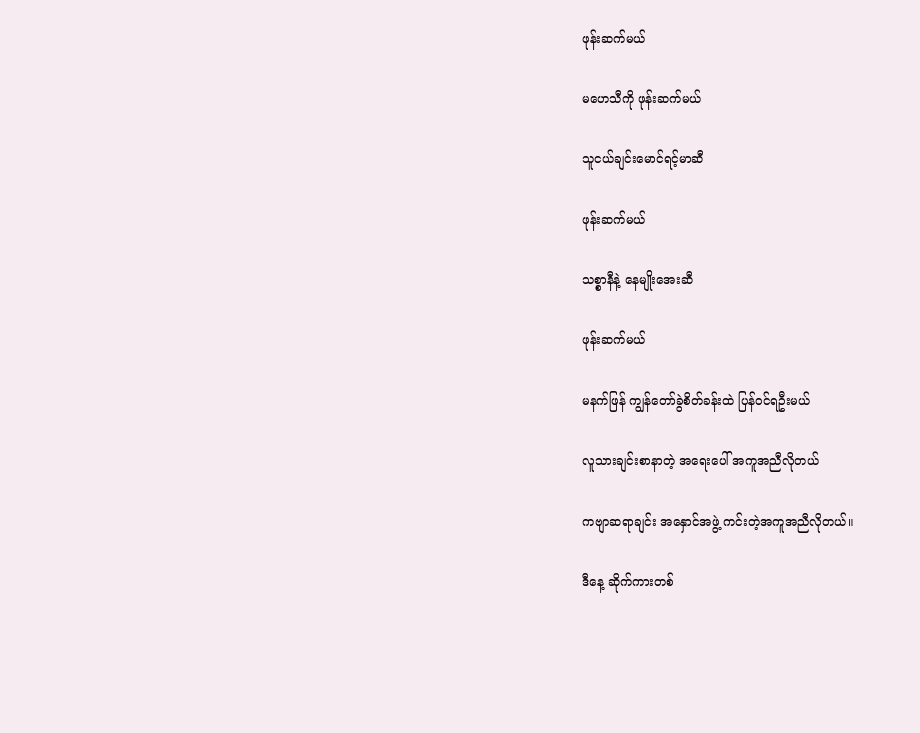ဖုန်းဆက်မယ်

မဟေသီကို ဖုန်းဆက်မယ်

သူငယ်ချင်းမောင်ရင့်မာဆီ

ဖုန်းဆက်မယ်

သစ္စာနီနဲ့ နေမျိုးအေးဆီ

ဖုန်းဆက်မယ်

မနက်ဖြန် ကျွန်တော်ခွဲစိတ်ခန်းထဲ ပြန်ဝင်ရဦးမယ်

လူသားချင်းစာနာတဲ့ အရေးပေါ် အကူအညီလိုတယ်

ကဗျာဆရာချင်း အနှောင်အဖွဲ့ ကင်းတဲ့အကူအညီလိုတယ်။

ဒီနေ့ ဆိုက်ကားတစ်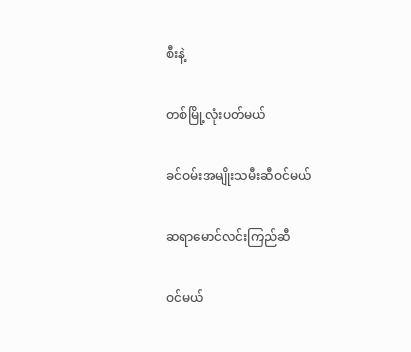စီးနဲ့

တစ်မြို့လုံးပတ်မယ်

ခင်ဝမ်းအမျိုးသမီးဆီဝင်မယ်

ဆရာမောင်လင်းကြည်ဆီ

ဝင်မယ်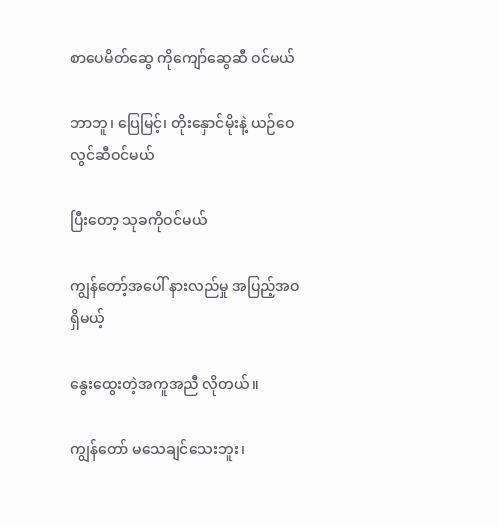စာပေမိတ်ဆွေ ကိုကျော်ဆွေဆီ ဝင်မယ်

ဘာဘူ၊ ပြေမြင့်၊ တိုးနှောင်မိုးနဲ့ ယဉ်ဝေလွင်ဆီဝင်မယ်

ပြီးတော့ သုခကိုဝင်မယ်

ကျွန်တော့်အပေါ် နားလည်မှု အပြည့်အဝရှိမယ့်

နွေးထွေးတဲ့အကူအညီ လိုတယ်။

ကျွန်တော် မသေချင်သေးဘူး၊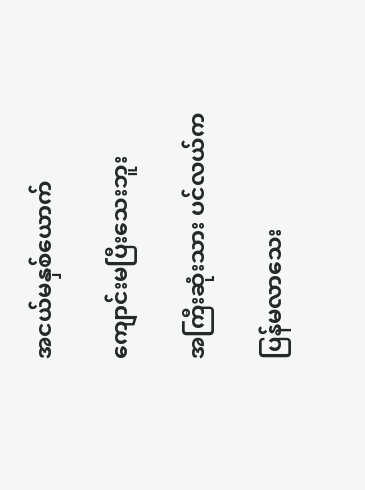အငယ်မနှစ်ယောက်

ကျောင်းမပြီးသေးဘူး

အကြီးဆုံးသား ပင်လယ်က

ပြန်မလာသေး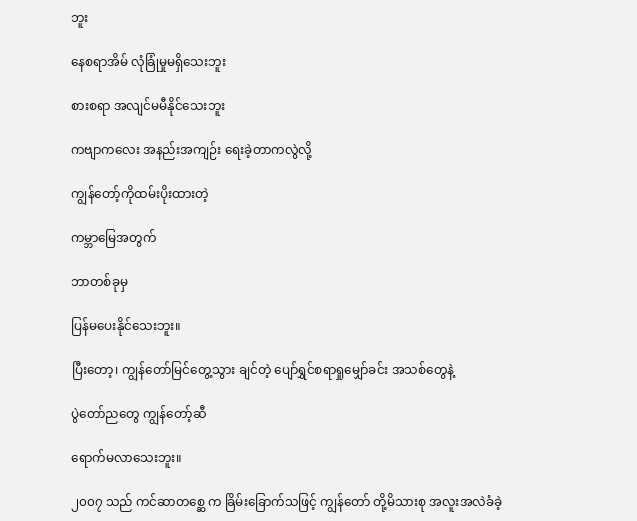ဘူး

နေစရာအိမ် လုံခြုံမှုမရှိသေးဘူး

စားစရာ အလျင်မမီနိုင်သေးဘူး

ကဗျာကလေး အနည်းအကျဉ်း ရေးခဲ့တာကလွဲလို့

ကျွန်တော့်ကိုထမ်းပိုးထားတဲ့

ကမ္ဘာမြေအတွက်

ဘာတစ်ခုမှ

ပြန်မပေးနိုင်သေးဘူး။

ပြီးတော့၊ ကျွန်တော်မြင်တွေ့သွား ချင်တဲ့ ပျော်ရွှင်စရာရှုမျှော်ခင်း အသစ်တွေနဲ့

ပွဲတော်ညတွေ ကျွန်တော့်ဆီ

ရောက်မလာသေးဘူး။

၂၀၀၇ သည် ကင်ဆာတစ္ဆေ က ခြိမ်းခြောက်သဖြင့် ကျွန်တော် တို့မိသားစု အလူးအလဲခံခဲ့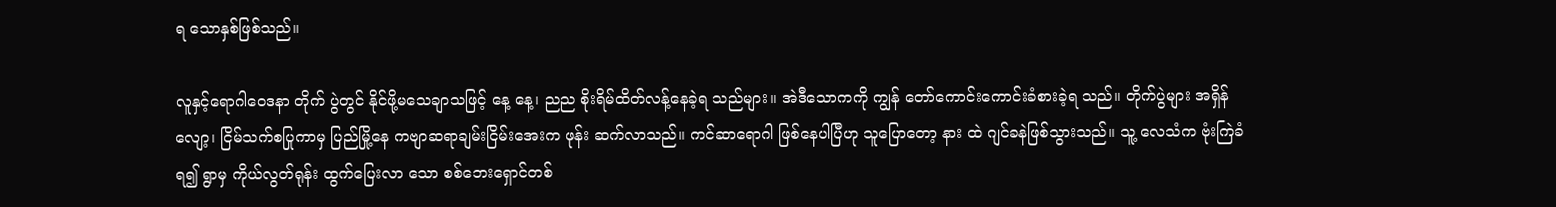ရ သောနှစ်ဖြစ်သည်။

လူနှင့်ရောဂါဝေဒနာ တိုက် ပွဲတွင် နိုင်ဖို့မသေချာသဖြင့် နေ့ နေ့၊ ညည စိုးရိမ်ထိတ်လန့်နေခဲ့ရ သည်များ။ အဲဒီသောကကို ကျွန် တော်ကောင်းကောင်းခံစားခဲ့ရ သည်။ တိုက်ပွဲများ အရှိန်လျော့၊ ငြိမ်သက်စပြုကာမှ ပြည်မြို့နေ ကဗျာဆရာချမ်းငြိမ်းအေးက ဖုန်း ဆက်လာသည်။ ကင်ဆာရောဂါ ဖြစ်နေပါပြီဟု သူပြောတော့ နား ထဲ ဂျင်ခနဲဖြစ်သွားသည်။ သူ့ လေသံက ဗုံးကြဲခံရ၍ ရွာမှ ကိုယ်လွတ်ရုန်း ထွက်ပြေးလာ သော စစ်ဘေးရှောင်တစ်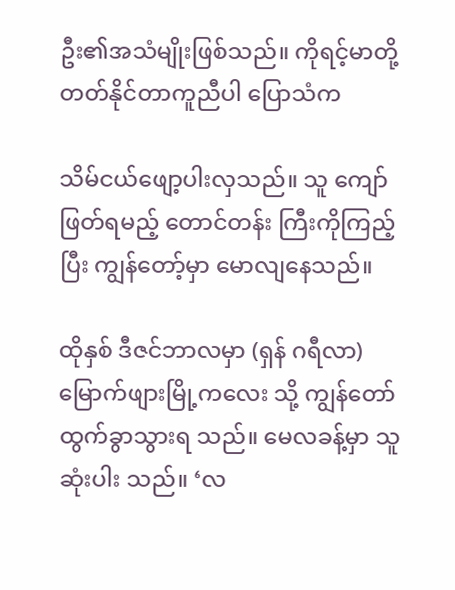ဦး၏အသံမျိုးဖြစ်သည်။ ကိုရင့်မာတို့ တတ်နိုင်တာကူညီပါ ပြောသံက

သိမ်ငယ်ဖျော့ပါးလှသည်။ သူ ကျော်ဖြတ်ရမည့် တောင်တန်း ကြီးကိုကြည့်ပြီး ကျွန်တော့်မှာ မောလျနေသည်။

ထိုနှစ် ဒီဇင်ဘာလမှာ (ရှန် ဂရီလာ) မြောက်ဖျားမြို့ကလေး သို့ ကျွန်တော်ထွက်ခွာသွားရ သည်။ မေလခန့်မှာ သူ ဆုံးပါး သည်။ ‘လ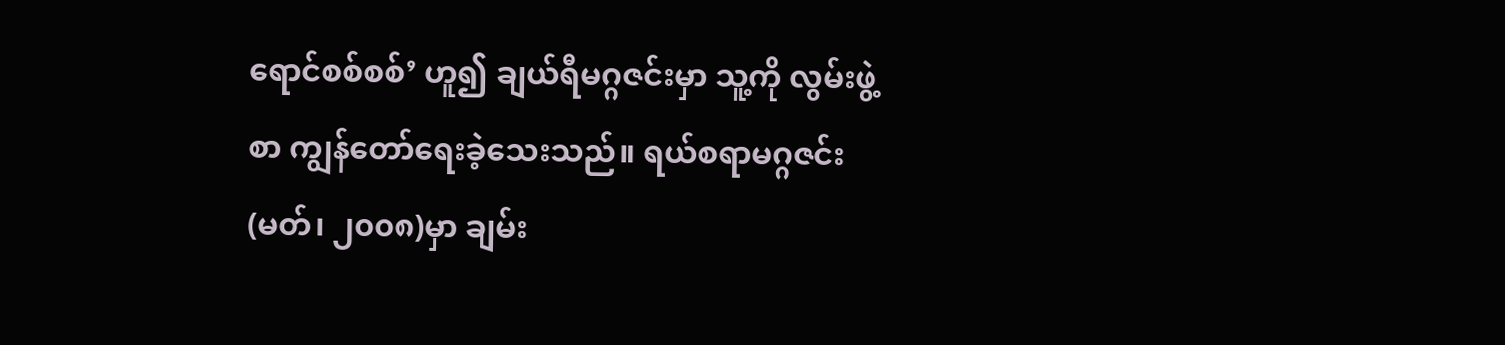ရောင်စစ်စစ်’ ဟူ၍ ချယ်ရီမဂ္ဂဇင်းမှာ သူ့ကို လွမ်းဖွဲ့ စာ ကျွန်တော်ရေးခဲ့သေးသည်။ ရယ်စရာမဂ္ဂဇင်း (မတ်၊ ၂၀၀၈)မှာ ချမ်း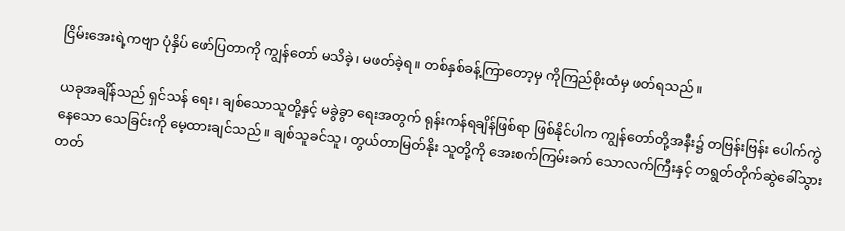ငြိမ်းအေးရဲ့ကဗျာ ပုံနှိပ် ဖော်ပြတာကို ကျွန်တော် မသိခဲ့၊ မဖတ်ခဲ့ရ။ တစ်နှစ်ခန့်ကြာတော့မှ ကိုကြည်စိုးထံမှ ဖတ်ရသည်။

ယခုအချိန်သည် ရှင်သန် ရေး၊ ချစ်သောသူတို့နှင့် မခွဲခွာ ရေးအတွက် ရုန်းကန်ရချိန်ဖြစ်ရာ ဖြစ်နိုင်ပါက ကျွန်တော်တို့အနီး၌ တဗြန်းဗြန်း ပေါက်ကွဲနေသော သေခြင်းကို မေ့ထားချင်သည်။ ချစ်သူခင်သူ၊ တွယ်တာမြတ်နိုး သူတို့ကို အေးစက်ကြမ်းခက် သောလက်ကြီးနှင့် တရွတ်တိုက်ဆွဲခေါ်သွားတတ်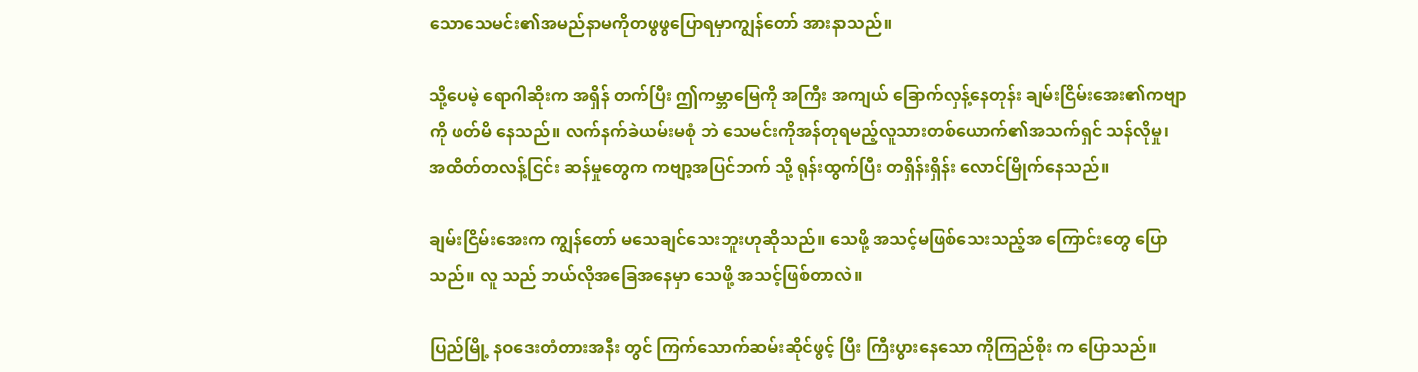သောသေမင်း၏အမည်နာမကိုတဖွဖွပြောရမှာကျွန်တော် အားနာသည်။

သို့ပေမဲ့ ရောဂါဆိုးက အရှိန် တက်ပြီး ဤကမ္ဘာမြေကို အကြီး အကျယ် ခြောက်လှန့်နေတုန်း ချမ်းငြိမ်းအေး၏ကဗျာကို ဖတ်မိ နေသည်။ လက်နက်ခဲယမ်းမစုံ ဘဲ သေမင်းကိုအန်တုရမည့်လူသားတစ်ယောက်၏အသက်ရှင် သန်လိုမှု၊ အထိတ်တလန့်ငြင်း ဆန်မှုတွေက ကဗျာ့အပြင်ဘက် သို့ ရုန်းထွက်ပြီး တရှိန်းရှိန်း လောင်မြိုက်နေသည်။

ချမ်းငြိမ်းအေးက ကျွန်တော် မသေချင်သေးဘူးဟုဆိုသည်။ သေဖို့ အသင့်မဖြစ်သေးသည့်အ ကြောင်းတွေ ပြောသည်။ လူ သည် ဘယ်လိုအခြေအနေမှာ သေဖို့ အသင့်ဖြစ်တာလဲ။

ပြည်မြို့ နဝဒေးတံတားအနီး တွင် ကြက်သောက်ဆမ်းဆိုင်ဖွင့် ပြီး ကြီးပွားနေသော ကိုကြည်စိုး က ပြောသည်။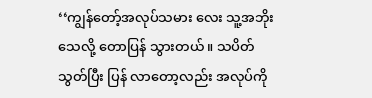‘‘ကျွန်တော့်အလုပ်သမား လေး သူ့အဘိုးသေလို့ တောပြန် သွားတယ်။ သပိတ်သွတ်ပြီး ပြန် လာတော့လည်း အလုပ်ကို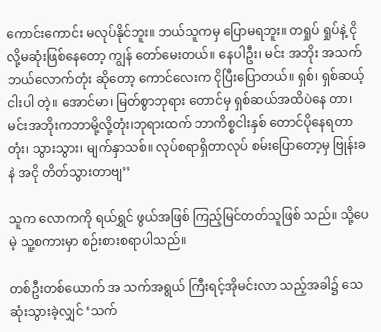ကောင်းကောင်း မလုပ်နိုင်ဘူး။ ဘယ်သူကမှ ပြောမရဘူး။ တရှုပ် ရှုပ်နဲ့ ငိုလို့မဆုံးဖြစ်နေတော့ ကျွန် တော်မေးတယ်။ နေပါဦး၊ မင်း အဘိုး အသက်ဘယ်လောက်တုံး ဆိုတော့ ကောင်လေးက ငိုပြီးပြောတယ်။ ရှစ်၊ ရှစ်ဆယ့်ငါးပါ တဲ့။ အောင်မာ၊ မြတ်စွာဘုရား တောင်မှ ရှစ်ဆယ်အထိပဲနေ တာ၊ မင်းအဘိုးကဘာမို့လို့တုံး၊ဘုရားထက် ဘာကိစ္စငါးနှစ် တောင်ပိုနေရတာတုံး၊ သွားသွား၊ မျက်နှာသစ်။ လုပ်စရာရှိတာလုပ် စမ်းပြောတော့မှ ဗြုန်းခနဲ အငို တိတ်သွားတာဗျ’’

သူက လောကကို ရယ်ရွှင် ဖွယ်အဖြစ် ကြည့်မြင်တတ်သူဖြစ် သည်။ သို့ပေမဲ့ သူ့စကားမှာ စဉ်းစားစရာပါသည်။

တစ်ဦးတစ်ယောက် အ သက်အရွယ် ကြီးရင့်အိုမင်းလာ သည့်အခါ၌ သေဆုံးသွားခဲ့လျှင် ‘သက်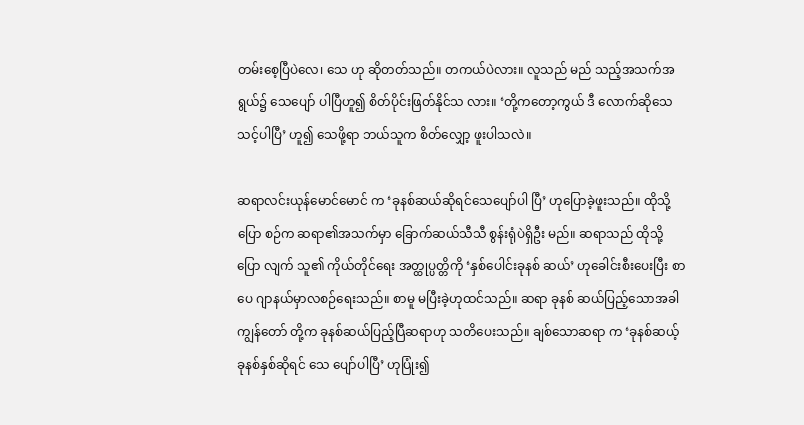တမ်းစေ့ပြီပဲလေ၊ သေ ဟု ဆိုတတ်သည်။ တကယ်ပဲလား။ လူသည် မည် သည့်အသက်အရွယ်၌ သေပျော် ပါပြီဟူ၍ စိတ်ပိုင်းဖြတ်နိုင်သ လား။ ‘တို့ကတော့ကွယ် ဒီ လောက်ဆိုသေသင့်ပါပြီ’ ဟူ၍ သေဖို့ရာ ဘယ်သူက စိတ်လျှော့ ဖူးပါသလဲ။

ဆရာလင်းယုန်မောင်မောင် က ‘ခုနစ်ဆယ်ဆိုရင်သေပျော်ပါ ပြီ’ ဟုပြောခဲ့ဖူးသည်။ ထိုသို့ပြော စဉ်က ဆရာ၏အသက်မှာ ခြောက်ဆယ်သီသီ စွန်းရုံပဲရှိဦး မည်။ ဆရာသည် ထိုသို့ပြော လျက် သူ၏ ကိုယ်တိုင်ရေး အတ္ထုပ္ပတ္တိကို ‘နှစ်ပေါင်းခုနစ် ဆယ်’ ဟုခေါင်းစီးပေးပြီး စာပေ ဂျာနယ်မှာလစဉ်ရေးသည်။ စာမူ မပြီးခဲ့ဟုထင်သည်။ ဆရာ ခုနစ် ဆယ်ပြည့်သောအခါ ကျွန်တော် တို့က ခုနစ်ဆယ်ပြည့်ပြီဆရာဟု သတိပေးသည်။ ချစ်သောဆရာ က ‘ခုနစ်ဆယ့်ခုနစ်နှစ်ဆိုရင် သေ ပျော်ပါပြီ’ ဟုပြုံး၍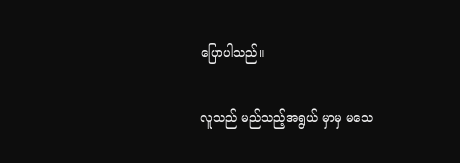ပြောပါသည်။

လူသည် မည်သည့်အရွယ် မှာမှ မသေ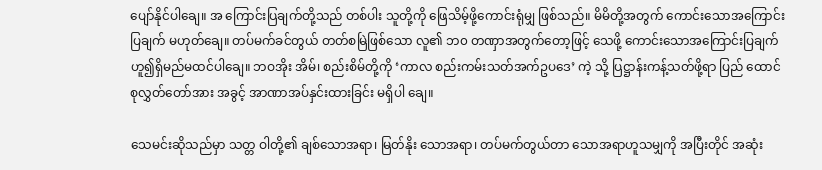ပျော်နိုင်ပါချေ။ အ ကြောင်းပြချက်တို့သည် တစ်ပါး သူတို့ကို ဖြေသိမ့်ဖို့ကောင်းရုံမျှ ဖြစ်သည်။ မိမိတို့အတွက် ကောင်းသောအကြောင်းပြချက် မဟုတ်ချေ။ တပ်မက်ခင်တွယ် တတ်စမြဲဖြစ်သော လူ၏ ဘ၀ တဏှာအတွက်တော့ဖြင့် သေဖို့ ကောင်းသောအကြောင်းပြချက်ဟူ၍ရှိမည်မထင်ပါချေ။ ဘဝအိုး အိမ်၊ စည်းစိမ်တို့ကို ‘ကာလ စည်းကမ်းသတ်အက်ဥပဒေ’ ကဲ့ သို့ ပြဋ္ဌာန်းကန့်သတ်ဖို့ရာ ပြည် ထောင်စုလွှတ်တော်အား အခွင့် အာဏာအပ်နှင်းထားခြင်း မရှိပါ ချေ။

သေမင်းဆိုသည်မှာ သတ္တ ဝါတို့၏ ချစ်သောအရာ၊ မြတ်နိုး သောအရာ၊ တပ်မက်တွယ်တာ သောအရာဟူသမျှကို အပြီးတိုင် အဆုံး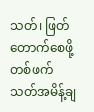သတ်၊ ဖြတ်တောက်စေဖို့ တစ်ဖက်သတ်အမိန့်ချ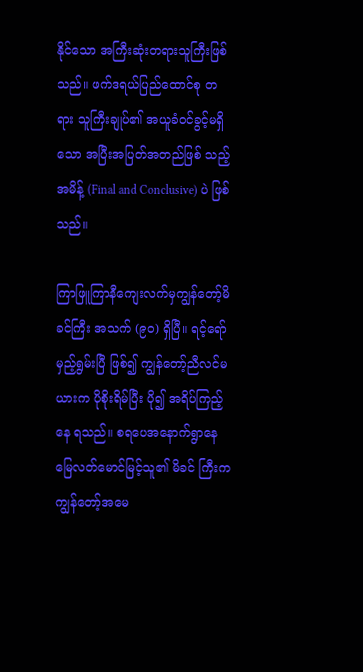နိုင်သော အကြီးဆုံးတရားသူကြီးဖြစ်သည်။ ဖက်ဒရယ်ပြည်ထောင်စု တရား သူကြီးချုပ်၏ အယူခံဝင်ခွင့်မရှိ သော အပြီးအပြတ်အတည်ဖြစ် သည့်အမိန့် (Final and Conclusive) ပဲ ဖြစ်သည်။

ကြာဖြူကြာနီကျေးလက်မှကျွန်တော့်မိခင်ကြီး အသက် (၉၀) ရှိပြီ။ ရင့်ရော်မှည့်ရွမ်းပြီ ဖြစ်၍ ကျွန်တော့်ညီလင်မယားက ပိုစိုးရိမ်ပြီး ပို၍ အရိပ်ကြည့်နေ ရသည်။ စရပေအနောက်ရွာနေမြေလတ်မောင်မြင့်သူ၏ မိခင် ကြီးက ကျွန်တော့်အမေ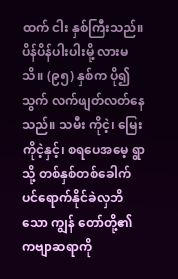ထက် ငါး နှစ်ကြီးသည်။ ပိန်ပိန်ပါးပါးမို့ လားမသိ။ (၉၅) နှစ်က ပို၍သွက် လက်ဖျတ်လတ်နေသည်။ သမီး ကိုငဲ့၊ မြေးကိုငဲ့နှင့်၊ စရပေအမေ့ ရွာသို့ တစ်နှစ်တစ်ခေါက်ပင်ရောက်နိုင်ခဲလှဘိသော ကျွန် တော်တို့၏ကဗျာဆရာကို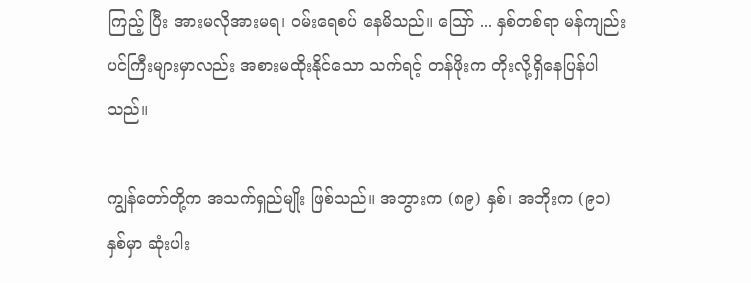ကြည့် ပြီး အားမလိုအားမရ၊ ဝမ်းရေစပ် နေမိသည်။ သြော် ... နှစ်တစ်ရာ မန်ကျည်းပင်ကြီးများမှာလည်း အစားမထိုးနိုင်သော သက်ရင့် တန်ဖိုးက တိုးလို့ရှိနေပြန်ပါသည်။

ကျွန်တော်တို့က အသက်ရှည်မျိုး ဖြစ်သည်။ အဘွားက (၈၉) နှစ်၊ အဘိုးက (၉၁) နှစ်မှာ ဆုံးပါး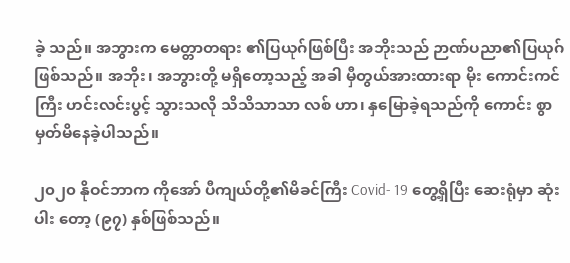ခဲ့ သည်။ အဘွားက မေတ္တာတရား ၏ပြယုဂ်ဖြစ်ပြီး အဘိုးသည် ဉာဏ်ပညာ၏ပြယုဂ် ဖြစ်သည်။ အဘိုး၊ အဘွားတို့ မရှိတော့သည့် အခါ မှီတွယ်အားထားရာ မိုး ကောင်းကင်ကြီး ဟင်းလင်းပွင့် သွားသလို သိသိသာသာ လစ် ဟာ၊ နှမြောခဲ့ရသည်ကို ကောင်း စွာမှတ်မိနေခဲ့ပါသည်။

၂၀၂၀ နိုဝင်ဘာက ကိုအော် ပီကျယ်တို့၏မိခင်ကြီး Covid- 19 တွေ့ရှိပြီး ဆေးရုံမှာ ဆုံးပါး တော့ (၉၇) နှစ်ဖြစ်သည်။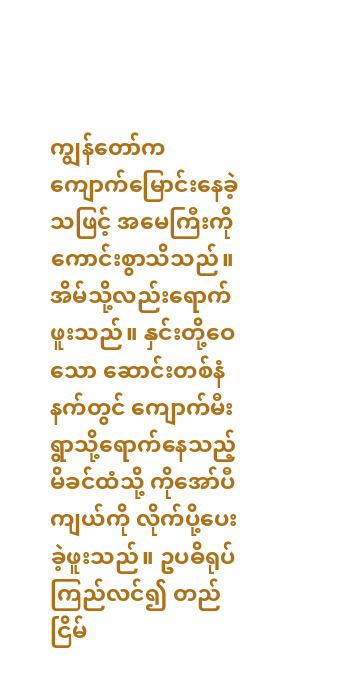ကျွန်တော်က ကျောက်မြောင်းနေခဲ့သဖြင့် အမေကြီးကို ကောင်းစွာသိသည်။ အိမ်သို့လည်းရောက်ဖူးသည်။ နှင်းတို့ဝေသော ဆောင်းတစ်နံနက်တွင် ကျောက်မီးရွာသို့ရောက်နေသည့် မိခင်ထံသို့ ကိုအော်ပီကျယ်ကို လိုက်ပို့ပေးခဲ့ဖူးသည်။ ဥပဓိရုပ်ကြည်လင်၍ တည်ငြိမ်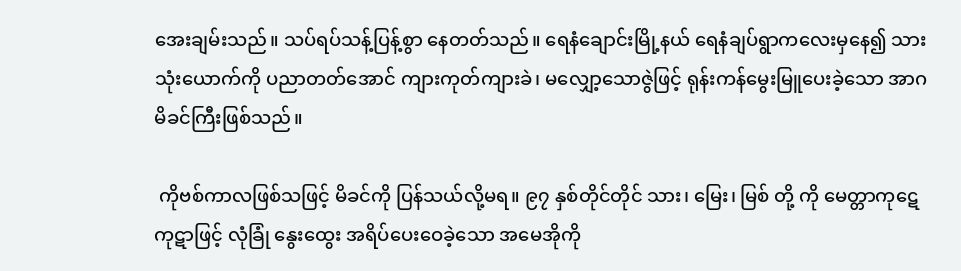အေးချမ်းသည်။ သပ်ရပ်သန့်ပြန့်စွာ နေတတ်သည်။ ရေနံချောင်းမြို့နယ် ရေနံချပ်ရွာကလေးမှနေ၍ သားသုံးယောက်ကို ပညာတတ်အောင် ကျားကုတ်ကျားခဲ၊ မလျှော့သောဇွဲဖြင့် ရုန်းကန်မွေးမြူပေးခဲ့သော အာဂမိခင်ကြီးဖြစ်သည်။

 ကိုဗစ်ကာလဖြစ်သဖြင့် မိခင်ကို ပြန်သယ်လို့မရ။ ၉၇ နှစ်တိုင်တိုင် သား၊ မြေး၊ မြစ် တို့ ကို မေတ္တာကုဋေကုဋာဖြင့် လုံခြုံ နွေးထွေး အရိပ်ပေးဝေခဲ့သော အမေအိုကို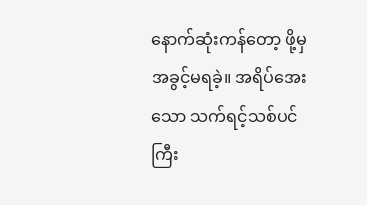နောက်ဆုံးကန်တော့ ဖို့မှ အခွင့်မရခဲ့။ အရိပ်အေးသော သက်ရင့်သစ်ပင်ကြီး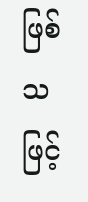ဖြစ်သဖြင့်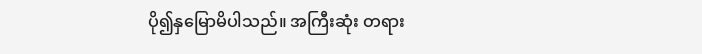ပို၍နှမြောမိပါသည်။ အကြီးဆုံး တရား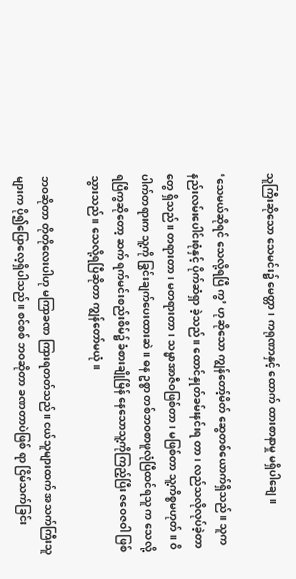သူကြီးဆိုသော သေမင်း၌ မေတ္တာ၊ ကရုဏာနှင့် ထောက် ထားစာနာမှု မရှိပါချေ။

‘သေမယ်ဆိုရင် သေလို့ရပြီ ကွ’ ဟုဆိုသော ကျွန်တော့်မိတ် ဆွေတစ်ယောက်ရှိသည်။ သူက နည်းလမ်းပေါင်းစုံနှင့် ပိုက်ဆံရှာ ခဲ့သည်။ ထောင်နှုတ်ခမ်းနင်းရ တာ၊ လည်သလိုလုပ်ခဲ့တာတွေ ရှိသည်။ တရားတာ၊ မတရားတာ၊ သမ္မာအာဇီဝဖြစ်တာ၊ မဖြစ်တာ သူ့ကိစ္စမဟုတ်။ ဝိပါက်တရားက သူ့ကို ခြွင်းချက်ပေးထားဆဲ။ ဓန ဥစ္စာ တစ်ဘဝစာဖူလုံပြီထင်ရသူ က သေလို့ရပြီကွဆိုတော့ ဆက် ရက်မင်းစည်းစိမ်၌ ခံစားချိုမြိန် နေသောသူ့ကိုကြည့်ပြီး ဇဝေဇဝါ ဖြစ်သွားသည်။ သေလို့ရပြီဆိုတာ ကျွန်တော်မယုံ။

ဘဝဆိုတာ တိုတိုလေးပါဟု မကြာခဏ ကြားရတတ်သည်။ ငယ်သူများထက် အသက်ကြီးသူ များက ပို၍ပြောလေ့ရှိပါသည်။ စင်စစ် ဘဝဆိုတာ ခဏတာပဲဖြစ် ရာ ငြိမ်သက်ခြင်း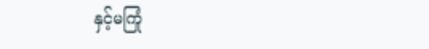နှင့်မကြုံ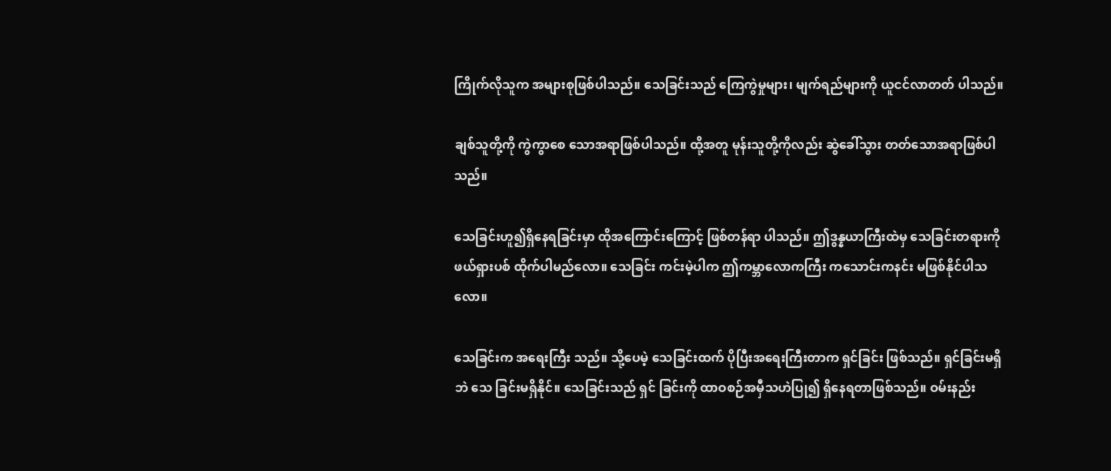ကြိုက်လိုသူက အများစုဖြစ်ပါသည်။ သေခြင်းသည် ကြေကွဲမှုများ၊ မျက်ရည်များကို ယူငင်လာတတ် ပါသည်။

ချစ်သူတို့ကို ကွဲကွာစေ သောအရာဖြစ်ပါသည်။ ထို့အတူ မုန်းသူတို့ကိုလည်း ဆွဲခေါ်သွား တတ်သောအရာဖြစ်ပါသည်။

သေခြင်းဟူ၍ရှိနေရခြင်းမှာ ထိုအကြောင်းကြောင့် ဖြစ်တန်ရာ ပါသည်။ ဤဒွန္နယာကြီးထဲမှ သေခြင်းတရားကို ဖယ်ရှားပစ် ထိုက်ပါမည်လော။ သေခြင်း ကင်းမဲ့ပါက ဤကမ္ဘာလောကကြီး ကသောင်းကနင်း မဖြစ်နိုင်ပါသ လော။

သေခြင်းက အရေးကြီး သည်။ သို့ပေမဲ့ သေခြင်းထက် ပိုပြီးအရေးကြီးတာက ရှင်ခြင်း ဖြစ်သည်။ ရှင်ခြင်းမရှိဘဲ သေ ခြင်းမရှိနိုင်။ သေခြင်းသည် ရှင် ခြင်းကို ထာဝစဉ်အမှီသဟဲပြု၍ ရှိနေရတာဖြစ်သည်။ ဝမ်းနည်း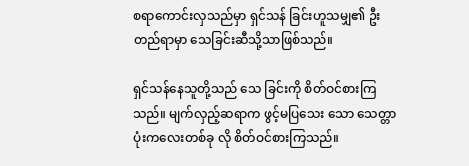စရာကောင်းလှသည်မှာ ရှင်သန် ခြင်းဟူသမျှ၏ ဦးတည်ရာမှာ သေခြင်းဆီသို့သာဖြစ်သည်။

ရှင်သန်နေသူတို့သည် သေ ခြင်းကို စိတ်ဝင်စားကြသည်။ မျက်လှည့်ဆရာက ဖွင့်မပြသေး သော သေတ္တာပုံးကလေးတစ်ခု လို စိတ်ဝင်စားကြသည်။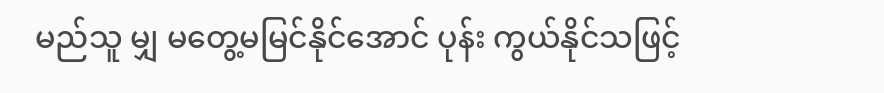မည်သူ မျှ မတွေ့မမြင်နိုင်အောင် ပုန်း ကွယ်နိုင်သဖြင့်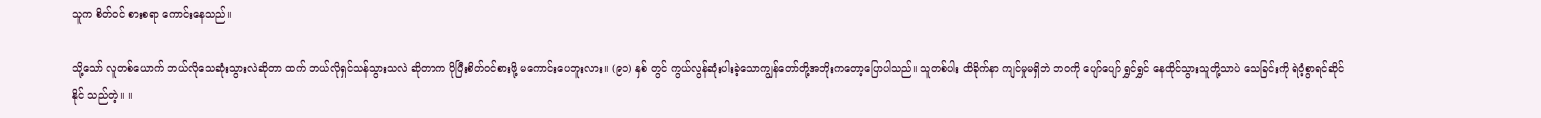သူက စိတ်ဝင် စားစရာ ကောင်းနေသည်။

သို့သော် လူတစ်ယောက် ဘယ်လိုသေဆုံးသွားလဲဆိုတာ ထက် ဘယ်လိုရှင်သန်သွားသလဲ ဆိုတာက ပိုပြီးစိတ်ဝင်စားဖို့ မကောင်းပေဘူးလား။ (၉၁) နှစ် တွင် ကွယ်လွန်ဆုံးပါးခဲ့သောကျွန်တော်တို့အဘိုးကတော့ပြောပါသည်။ သူတစ်ပါး ထိခိုက်နာ ကျင်မှုမရှိဘဲ ဘဝကို ပျော်ပျော် ရွှင်ရွှင် နေထိုင်သွားသူတို့သာပဲ သေခြင်းကို ရဲဝံ့စွာရင်ဆိုင်နိုင် သည်တဲ့။ ။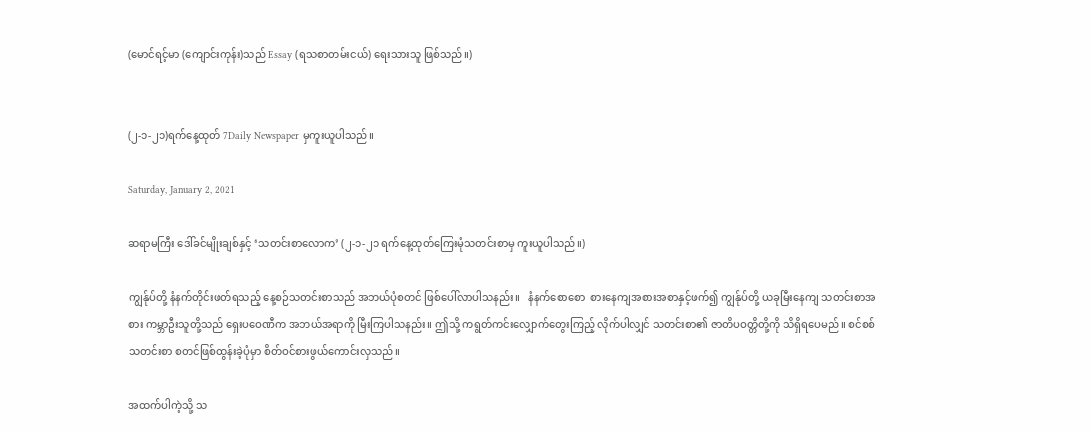(မောင်ရင့်မာ (ကျောင်းကုန်း)သည် Essay (ရသစာတမ်းငယ်) ရေးသားသူ ဖြစ်သည်။)


(၂-၁-၂၁)ရက်နေ့ထုတ် 7Daily Newspaper မှကူးယူပါသည်။

Saturday, January 2, 2021

ဆရာမကြီး ဒေါ်ခင်မျိုးချစ်နှင့် ‘သတင်းစာလောက’ (၂-၁-၂၁ ရက်နေ့ထုတ်ကြေးမုံသတင်းစာမှ ကူးယူပါသည်။)

ကျွန်ုပ်တို့ နံနက်တိုင်းဖတ်ရသည့် နေ့စဉ်သတင်းစာသည် အဘယ်ပုံစတင် ဖြစ်ပေါ်လာပါသနည်း။   နံနက်စောစော  စားနေကျအစားအစာနှင့်ဖက်၍ ကျွန်ုပ်တို့ ယခုမြီးနေကျ သတင်းစာအစား ကမ္ဘာဦးသူတို့သည် ရှေးပဝေဏီက အဘယ်အရာကို မြီးကြပါသနည်း။ ဤသို့ ကရွတ်ကင်းလျှောက်တွေးကြည့် လိုက်ပါလျှင် သတင်းစာ၏ ဇာတိပဝတ္တိတို့ကို သိရှိရပေမည်။ စင်စစ် သတင်းစာ စတင်ဖြစ်ထွန်းခဲ့ပုံမှာ စိတ်ဝင်စားဖွယ်ကောင်းလှသည်။

အထက်ပါကဲ့သို့ သ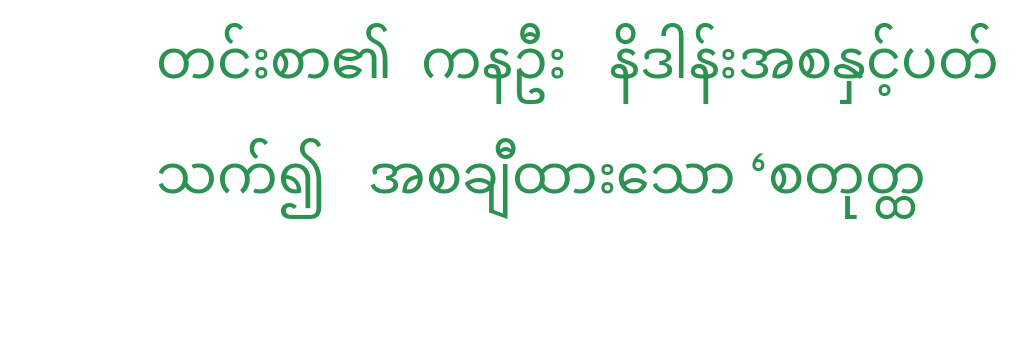တင်းစာ၏  ကနဦး   နိဒါန်းအစနှင့်ပတ်သက်၍   အစချီထားသော ‘စတုတ္ထ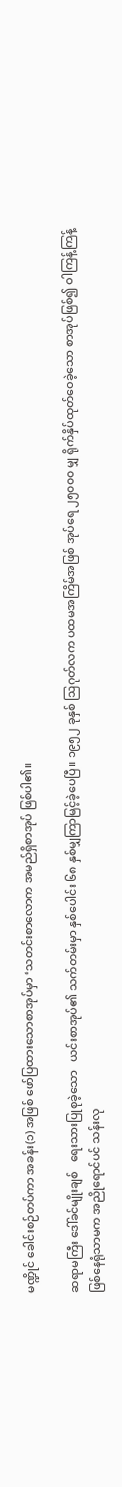မဏ္ဍိုင် ခေါင်းစဉ်တပ်ကာ အခန်း(၁) အဖြစ် ဖော်ပြထားသောစာအုပ်မှာ ‘သတင်းစာလောက အမည်ရှိစာအုပ် ဖြစ်ပါ၏။

ဆရာမကြီး ဒေါ်ခင်မျိုးချစ်   ရေးသားပြုစုခဲ့သော   ယင်းစာအုပ်၏ သက်တမ်းမှာ နှစ်ပေါင်း ၆၈ နှစ်မျှကြာမြင့်ခဲ့ပေပြီ။ ၁၉၅၂ ခုနှစ် ဩဂုတ်လက ပထမအကြိမ်အဖြစ် အုပ်ရေ ၂၅၀၀၀ မျှ ရိုက်နှိပ်ထုတ်ဝေခဲ့သော စာအုပ်ဖြစ်၍ ဝါကြန့်ကြန့် ဖြစ်နေရုံသာမက အညိုရောင်ပင် သန်းလု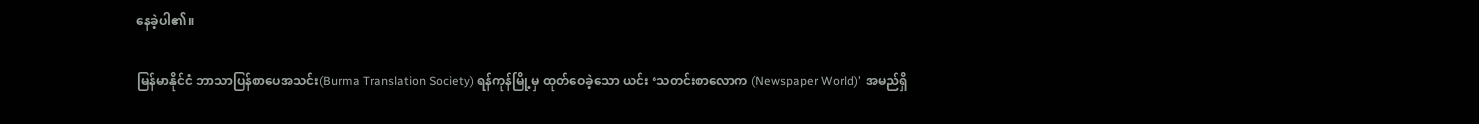နေခဲ့ပါ၏။

မြန်မာနိုင်ငံ ဘာသာပြန်စာပေအသင်း(Burma Translation Society) ရန်ကုန်မြို့မှ ထုတ်ဝေခဲ့သော ယင်း ‘သတင်းစာလောက (Newspaper World)’  အမည်ရှိ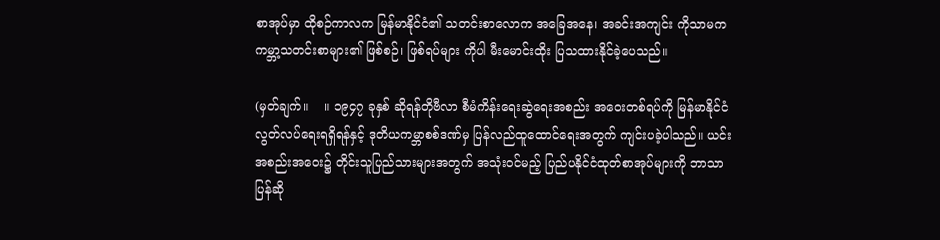စာအုပ်မှာ ထိုစဉ်ကာလက မြန်မာနိုင်ငံ၏ သတင်းစာလောက အခြေအနေ၊ အခင်းအကျင်း ကိုသာမက ကမ္ဘာ့သတင်းစာများ၏ ဖြစ်စဉ်၊ ဖြစ်ရပ်များ ကိုပါ မီးမောင်းထိုး ပြသထားနိုင်ခဲ့ပေသည်။

(မှတ်ချက်။    ။ ၁၉၄၇ ခုနှစ် ဆိုရန်တိုဗီလာ စီမံကိန်းရေးဆွဲရေးအစည်း အဝေးတစ်ရပ်ကို မြန်မာနိုင်ငံ လွတ်လပ်ရေးရရှိရန်နှင့် ဒုတိယကမ္ဘာစစ်ဒဏ်မှ ပြန်လည်ထူထောင်ရေးအတွက် ကျင်းပခဲ့ပါသည်။ ယင်းအစည်းအဝေး၌ တိုင်းသူပြည်သားများအတွက် အသုံးဝင်မည့် ပြည်ပနိုင်ငံထုတ်စာအုပ်များကို ဘာသာပြန်ဆို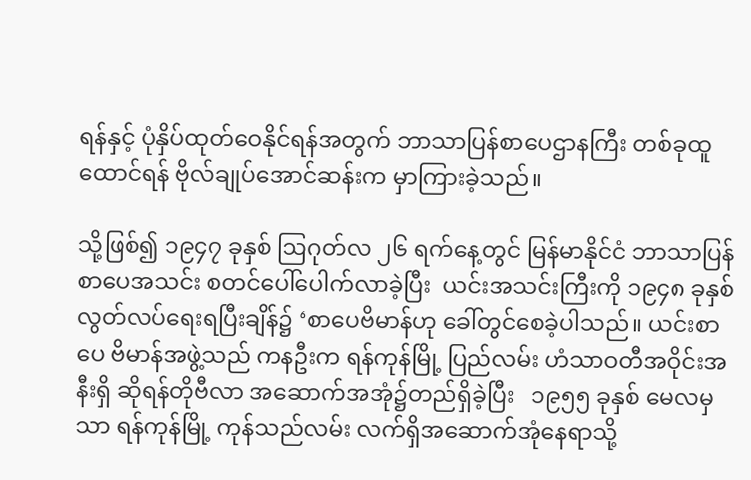ရန်နှင့် ပုံနှိပ်ထုတ်ဝေနိုင်ရန်အတွက် ဘာသာပြန်စာပေဌာနကြီး တစ်ခုထူထောင်ရန် ဗိုလ်ချုပ်အောင်ဆန်းက မှာကြားခဲ့သည်။

သို့ဖြစ်၍ ၁၉၄၇ ခုနှစ် ဩဂုတ်လ ၂၆ ရက်နေ့တွင် မြန်မာနိုင်ငံ ဘာသာပြန် စာပေအသင်း စတင်ပေါ်ပေါက်လာခဲ့ပြီး  ယင်းအသင်းကြီးကို ၁၉၄၈ ခုနှစ် လွတ်လပ်ရေးရပြီးချိန်၌ ‘စာပေဗိမာန်ဟု ခေါ်တွင်စေခဲ့ပါသည်။ ယင်းစာပေ ဗိမာန်အဖွဲ့သည် ကနဦးက ရန်ကုန်မြို့ ပြည်လမ်း ဟံသာဝတီအဝိုင်းအနီးရှိ ဆိုရန်တိုဗီလာ အဆောက်အအုံ၌တည်ရှိခဲ့ပြီး   ၁၉၅၅ ခုနှစ် မေလမှသာ ရန်ကုန်မြို့ ကုန်သည်လမ်း လက်ရှိအဆောက်အုံနေရာသို့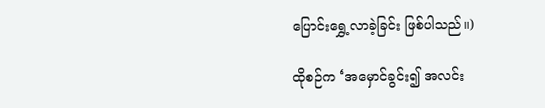ပြောင်းရွှေ့လာခဲ့ခြင်း ဖြစ်ပါသည်။)

ထိုစဉ်က ‘အမှောင်ခွင်း၍ အလင်း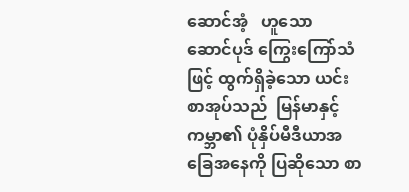ဆောင်အံ့   ဟူသော   ဆောင်ပုဒ် ကြွေးကြော်သံဖြင့် ထွက်ရှိခဲ့သော ယင်းစာအုပ်သည်  မြန်မာနှင့် ကမ္ဘာ၏ ပုံနှိပ်မီဒီယာအခြေအနေကို ပြဆိုသော စာ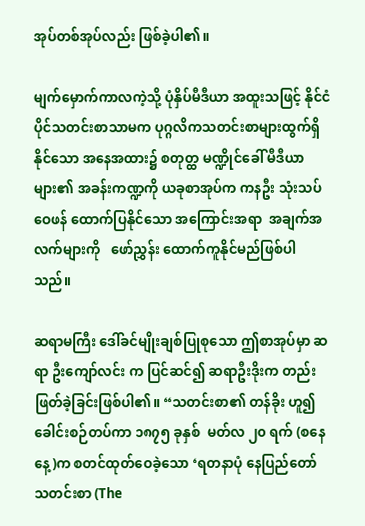အုပ်တစ်အုပ်လည်း ဖြစ်ခဲ့ပါ၏။

မျက်မှောက်ကာလကဲ့သို့ ပုံနှိပ်မီဒီယာ အထူးသဖြင့် နိုင်ငံပိုင်သတင်းစာသာမက ပုဂ္ဂလိကသတင်းစာများထွက်ရှိနိုင်သော အနေအထား၌ စတုတ္ထ မဏ္ဍိုင်ခေါ် မီဒီယာများ၏ အခန်းကဏ္ဍကို ယခုစာအုပ်က ကနဦး သုံးသပ်ဝေဖန် ထောက်ပြနိုင်သော အကြောင်းအရာ  အချက်အလက်များကို   ဖော်ညွှန်း ထောက်ကူနိုင်မည်ဖြစ်ပါသည်။

ဆရာမကြီး ဒေါ်ခင်မျိုးချစ်ပြုစုသော ဤစာအုပ်မှာ ဆရာ ဦးကျော်လင်း က ပြင်ဆင်၍ ဆရာဦးဒိုးက တည်းဖြတ်ခဲ့ခြင်းဖြစ်ပါ၏။ “သတင်းစာ၏ တန်ခိုး ဟူ၍ ခေါင်းစဉ်တပ်ကာ ၁၈၇၅ ခုနှစ်  မတ်လ ၂၀ ရက် (စနေနေ့)က စတင်ထုတ်ဝေခဲ့သော ‘ရတနာပုံ နေပြည်တော် သတင်းစာ (The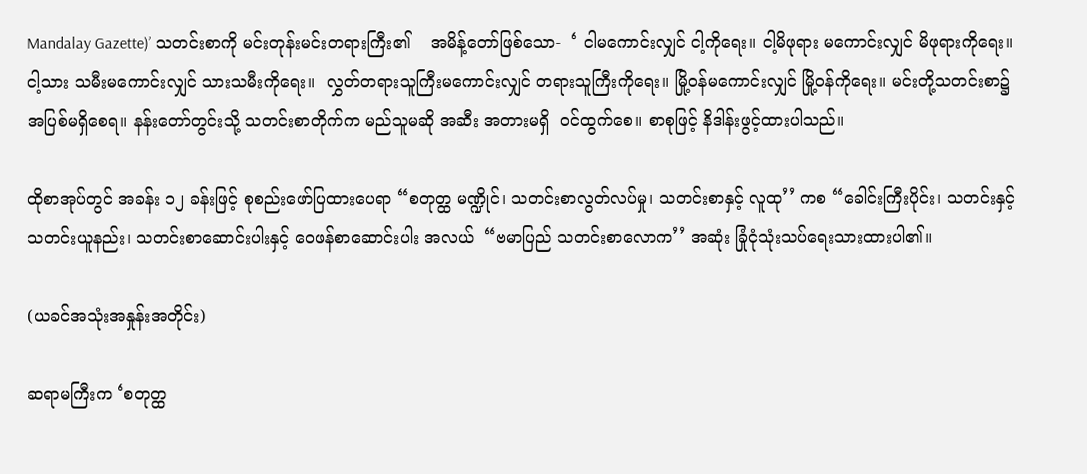Mandalay Gazette)’ သတင်းစာကို မင်းတုန်းမင်းတရားကြီး၏    အမိန့်တော်ဖြစ်သော-  ‘ ငါမကောင်းလျှင် ငါ့ကိုရေး။ ငါ့မိဖုရား မကောင်းလျှင် မိဖုရားကိုရေး။ ငါ့သား သမီးမကောင်းလျှင် သားသမီးကိုရေး။  လွှတ်တရားသူကြီးမကောင်းလျှင် တရားသူကြီးကိုရေး။ မြို့ဝန်မကောင်းလျှင် မြို့ဝန်ကိုရေး။ မင်းတို့သတင်းစာ၌ အပြစ်မရှိစေရ။ နန်းတော်တွင်းသို့ သတင်းစာတိုက်က မည်သူမဆို အဆီး အတားမရှိ  ဝင်ထွက်စေ။ စာစုဖြင့် နိဒါန်းဖွင့်ထားပါသည်။

ထိုစာအုပ်တွင် အခန်း ၁၂ ခန်းဖြင့် စုစည်းဖော်ပြထားပေရာ “စတုတ္ထ မဏ္ဍိုင်၊ သတင်းစာလွတ်လပ်မှု၊ သတင်းစာနှင့် လူထု’’ ကစ “ခေါင်းကြီးပိုင်း၊ သတင်းနှင့်သတင်းယူနည်း၊ သတင်းစာဆောင်းပါးနှင့် ဝေဖန်စာဆောင်းပါး အလယ်  “ဗမာပြည် သတင်းစာလောက’’ အဆုံး ခြုံငုံသုံးသပ်ရေးသားထားပါ၏။

(ယခင်အသုံးအနှုန်းအတိုင်း)

ဆရာမကြီးက ‘စတုတ္ထ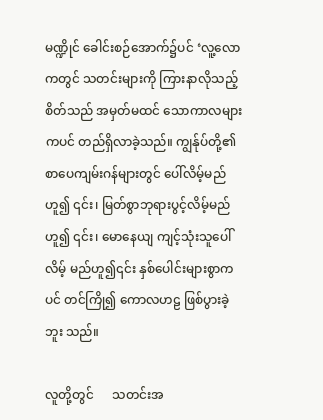မဏ္ဍိုင် ခေါင်းစဉ်အောက်၌ပင် ‘လူ့လောကတွင် သတင်းများကို ကြားနာလိုသည့်စိတ်သည် အမှတ်မထင် သောကာလများကပင် တည်ရှိလာခဲ့သည်။ ကျွန်ုပ်တို့၏ စာပေကျမ်းဂန်များတွင် ပေါ်လိမ့်မည်ဟူ၍ ၎င်း၊ မြတ်စွာဘုရားပွင့်လိမ့်မည်ဟူ၍ ၎င်း၊ မောနေယျ ကျင့်သုံးသူပေါ်လိမ့် မည်ဟူ၍၎င်း နှစ်ပေါင်းများစွာကပင် တင်ကြို၍ ကောလဟဠ ဖြစ်ပွားခဲ့ဘူး သည်။

လူတို့တွင်      သတင်းအ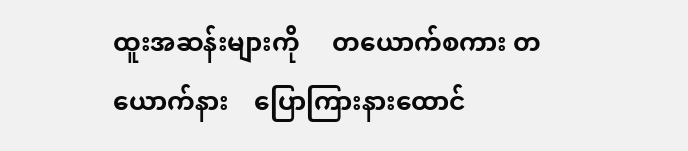ထူးအဆန်းများကို     တယောက်စကား တယောက်နား    ပြောကြားနားထောင်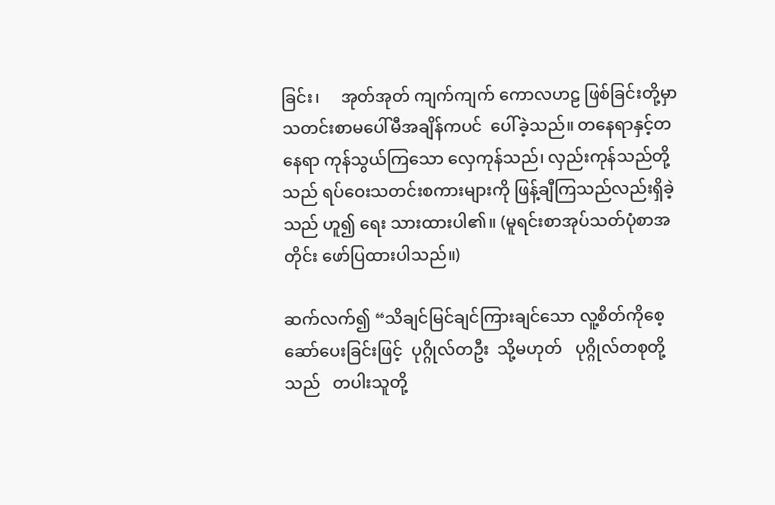ခြင်း၊     အုတ်အုတ် ကျက်ကျက် ကောလဟဠ ဖြစ်ခြင်းတို့မှာ  သတင်းစာမပေါ်မီအချိန်ကပင်  ပေါ်ခဲ့သည်။ တနေရာနှင့်တနေရာ ကုန်သွယ်ကြသော လှေကုန်သည်၊ လှည်းကုန်သည်တို့ သည် ရပ်ဝေးသတင်းစကားများကို ဖြန့်ချီကြသည်လည်းရှိခဲ့သည် ဟူ၍ ရေး သားထားပါ၏။ (မူရင်းစာအုပ်သတ်ပုံစာအတိုင်း ဖော်ပြထားပါသည်။)

ဆက်လက်၍ “သိချင်မြင်ချင်ကြားချင်သော လူ့စိတ်ကိုစေ့ဆော်ပေးခြင်းဖြင့်  ပုဂ္ဂိုလ်တဦး  သို့မဟုတ်   ပုဂ္ဂိုလ်တစုတို့သည်   တပါးသူတို့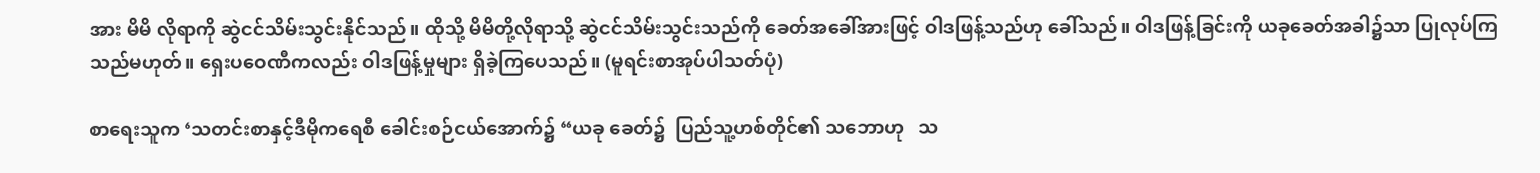အား မိမိ လိုရာကို ဆွဲငင်သိမ်းသွင်းနိုင်သည်။ ထိုသို့ မိမိတို့လိုရာသို့ ဆွဲငင်သိမ်းသွင်းသည်ကို ခေတ်အခေါ်အားဖြင့် ဝါဒဖြန့်သည်ဟု ခေါ်သည်။ ဝါဒဖြန့်ခြင်းကို ယခုခေတ်အခါ၌သာ ပြုလုပ်ကြသည်မဟုတ်။ ရှေးပဝေဏီကလည်း ဝါဒဖြန့်မှုများ ရှိခဲ့ကြပေသည်။ (မူရင်းစာအုပ်ပါသတ်ပုံ)

စာရေးသူက ‘သတင်းစာနှင့်ဒီမိုကရေစီ ခေါင်းစဉ်ငယ်အောက်၌ “ယခု ခေတ်၌  ပြည်သူ့ဟစ်တိုင်၏ သဘောဟု   သ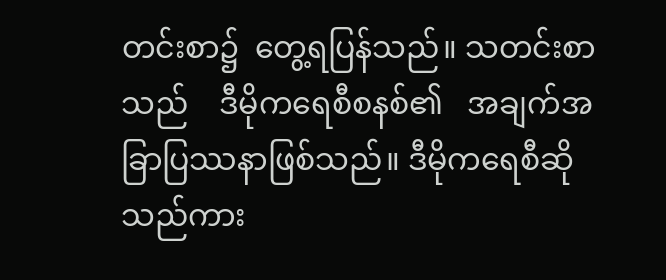တင်းစာ၌  တွေ့ရပြန်သည်။ သတင်းစာသည်    ဒီမိုကရေစီစနစ်၏   အချက်အခြာပြဿနာဖြစ်သည်။ ဒီမိုကရေစီဆိုသည်ကား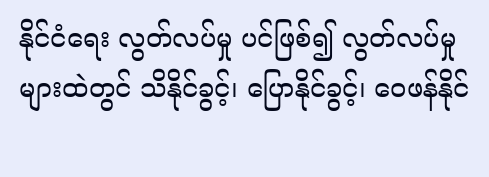နိုင်ငံရေး လွတ်လပ်မှု ပင်ဖြစ်၍ လွတ်လပ်မှုများထဲတွင် သိနိုင်ခွင့်၊ ပြောနိုင်ခွင့်၊ ဝေဖန်နိုင်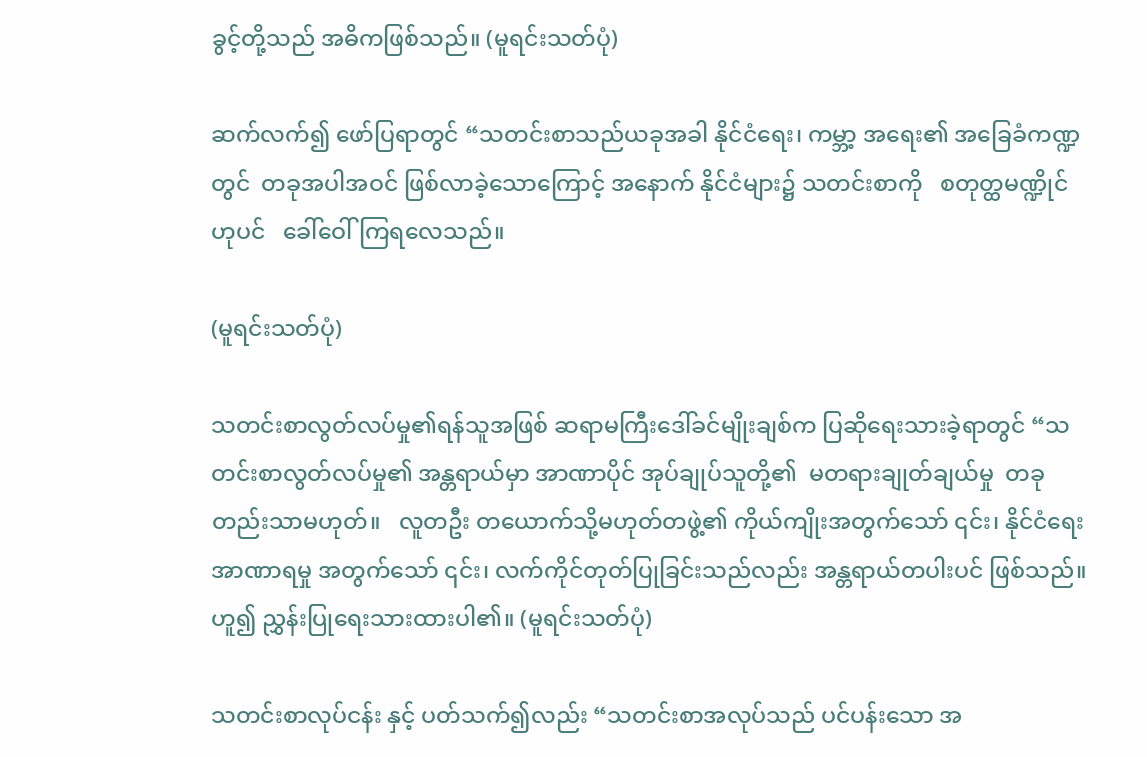ခွင့်တို့သည် အဓိကဖြစ်သည်။ (မူရင်းသတ်ပုံ)

ဆက်လက်၍ ဖော်ပြရာတွင် “သတင်းစာသည်ယခုအခါ နိုင်ငံရေး၊ ကမ္ဘာ့ အရေး၏ အခြေခံကဏ္ဍတွင်  တခုအပါအဝင် ဖြစ်လာခဲ့သောကြောင့် အနောက် နိုင်ငံများ၌ သတင်းစာကို   စတုတ္ထမဏ္ဍိုင်ဟုပင်   ခေါ်ဝေါ်ကြရလေသည်။

(မူရင်းသတ်ပုံ)

သတင်းစာလွတ်လပ်မှု၏ရန်သူအဖြစ် ဆရာမကြီးဒေါ်ခင်မျိုးချစ်က ပြဆိုရေးသားခဲ့ရာတွင် “သတင်းစာလွတ်လပ်မှု၏ အန္တရာယ်မှာ အာဏာပိုင် အုပ်ချုပ်သူတို့၏  မတရားချုတ်ချယ်မှု  တခုတည်းသာမဟုတ်။   လူတဦး တယောက်သို့မဟုတ်တဖွဲ့၏ ကိုယ်ကျိုးအတွက်သော် ၎င်း၊ နိုင်ငံရေးအာဏာရမှု အတွက်သော် ၎င်း၊ လက်ကိုင်တုတ်ပြုခြင်းသည်လည်း အန္တရာယ်တပါးပင် ဖြစ်သည်။ ဟူ၍ ညွှန်းပြုရေးသားထားပါ၏။ (မူရင်းသတ်ပုံ)

သတင်းစာလုပ်ငန်း နှင့် ပတ်သက်၍လည်း “သတင်းစာအလုပ်သည် ပင်ပန်းသော အ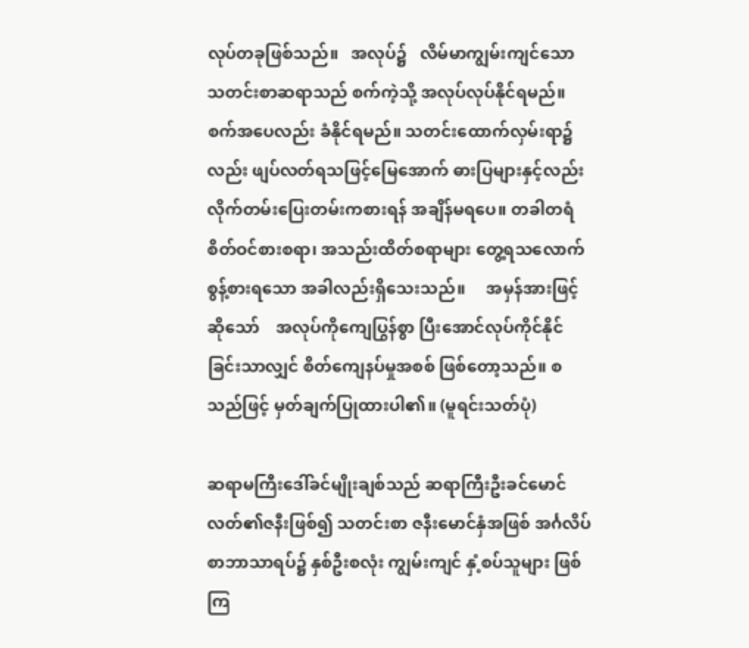လုပ်တခုဖြစ်သည်။   အလုပ်၌   လိမ်မာကျွမ်းကျင်သော သတင်းစာဆရာသည် စက်ကဲ့သို့ အလုပ်လုပ်နိုင်ရမည်။ စက်အပေလည်း ခံနိုင်ရမည်။ သတင်းထောက်လှမ်းရာ၌လည်း ဖျပ်လတ်ရသဖြင့်မြေအောက် ဓားပြများနှင့်လည်း လိုက်တမ်းပြေးတမ်းကစားရန် အချိန်မရပေ။ တခါတရံ စိတ်ဝင်စားစရာ၊ အသည်းထိတ်စရာများ တွေ့ရသလောက် စွန့်စားရသော အခါလည်းရှိသေးသည်။     အမှန်အားဖြင့်ဆိုသော်    အလုပ်ကိုကျေပြွန်စွာ ပြီးအောင်လုပ်ကိုင်နိုင်ခြင်းသာလျှင် စိတ်ကျေနပ်မှုအစစ် ဖြစ်တော့သည်။ စသည်ဖြင့် မှတ်ချက်ပြုထားပါ၏။ (မူရင်းသတ်ပုံ)

ဆရာမကြီးဒေါ်ခင်မျိုးချစ်သည် ဆရာကြီးဦးခင်မောင်လတ်၏ဇနီးဖြစ်၍ သတင်းစာ ဇနီးမောင်နှံအဖြစ် အင်္ဂလိပ်စာဘာသာရပ်၌ နှစ်ဦးစလုံး ကျွမ်းကျင် နှံ့စပ်သူများ ဖြစ်ကြ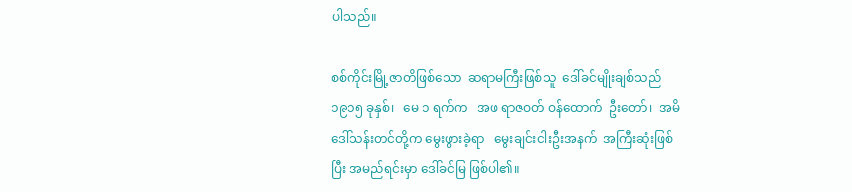ပါသည်။

စစ်ကိုင်းမြို့ဇာတိဖြစ်သော  ဆရာမကြီးဖြစ်သူ  ဒေါ်ခင်မျိုးချစ်သည် ၁၉၁၅ ခုနှစ်၊   မေ ၁ ရက်က   အဖ ရာဇဝတ် ဝန်ထောက်  ဦးတော်၊  အမိ ဒေါ်သန်းတင်တို့က မွေးဖွားခဲ့ရာ   မွေးချင်းငါးဦးအနက်  အကြီးဆုံးဖြစ်ပြီး အမည်ရင်းမှာ ဒေါ်ခင်မြ ဖြစ်ပါ၏။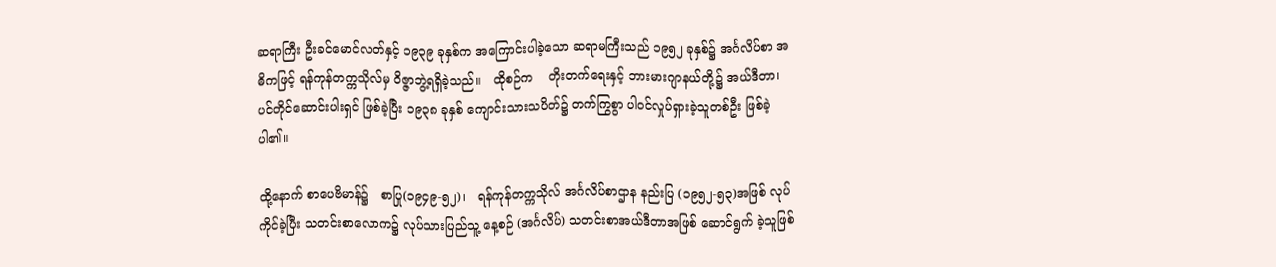ဆရာကြီး ဦးခင်မောင်လတ်နှင့် ၁၉၃၉ ခုနှစ်က အကြောင်းပါခဲ့သော ဆရာမကြီးသည် ၁၉၅၂ ခုနှစ်၌ အင်္ဂလိပ်စာ အဓိကဖြင့် ရန်ကုန်တက္ကသိုလ်မှ ဝိဇ္ဇာဘွဲ့ရရှိခဲ့သည်။   ထိုစဉ်က    တိုးတက်ရေးနှင့် ဘားမားဂျာနယ်တို့၌ အယ်ဒီတာ၊ ပင်တိုင်ဆောင်းပါးရှင် ဖြစ်ခဲ့ပြီး ၁၉၃၈ ခုနှစ် ကျောင်းသားသပိတ်၌ တက်ကြွစွာ ပါဝင်လှုပ်ရှားခဲ့သူတစ်ဦး ဖြစ်ခဲ့ပါ၏။

ထို့နောက် စာပေဗိမာန်၌   စာပြု(၁၉၄၉-၅၂)၊   ရန်ကုန်တက္ကသိုလ် အင်္ဂလိပ်စာဌာန နည်းပြ (၁၉၅၂-၅၃)အဖြစ် လုပ်ကိုင်ခဲ့ပြီး သတင်းစာလောက၌ လုပ်သားပြည်သူ့ နေ့စဉ် (အင်္ဂလိပ်) သတင်းစာအယ်ဒီတာအဖြစ် ဆောင်ရွက် ခဲ့သူဖြစ်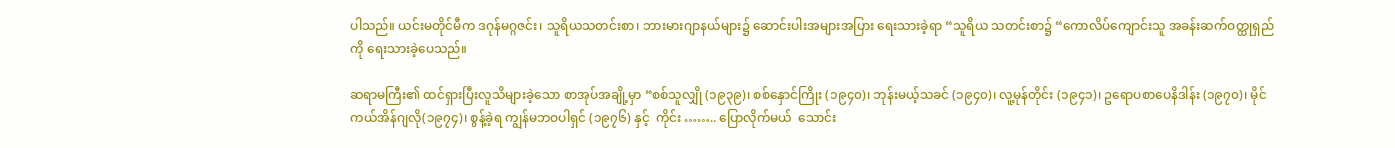ပါသည်။ ယင်းမတိုင်မီက ဒဂုန်မဂ္ဂဇင်း၊ သူရိယသတင်းစာ၊ ဘားမားဂျာနယ်များ၌ ဆောင်းပါးအများအပြား ရေးသားခဲ့ရာ “သူရိယ သတင်းစာ၌ “ကောလိပ်ကျောင်းသူ အခန်းဆက်ဝတ္ထုရှည်ကို ရေးသားခဲ့ပေသည်။

ဆရာမကြီး၏ ထင်ရှားပြီးလူသိများခဲ့သော စာအုပ်အချို့မှာ “စစ်သူလျှို (၁၉၃၉)၊ စစ်နှောင်ကြိုး (၁၉၄၀)၊ ဘုန်းမယ့်သခင် (၁၉၄၀)၊ လူ့မုန်တိုင်း (၁၉၄၁)၊ ဥရောပစာပေနိဒါန်း (၁၉၇၀)၊ မိုင်ကယ်အိန်ဂျလို(၁၉၇၄)၊ စွန့်ခဲ့ရ ကျွန်မဘဝပါရှင် (၁၉၇၆) နှင့်  ကိုင်း …….. ပြောလိုက်မယ်  သောင်း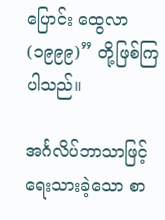ပြောင်း ထွေလာ (၁၉၉၉)” တို့ဖြစ်ကြပါသည်။

အင်္ဂလိပ်ဘာသာဖြင့် ရေးသားခဲ့သော စာ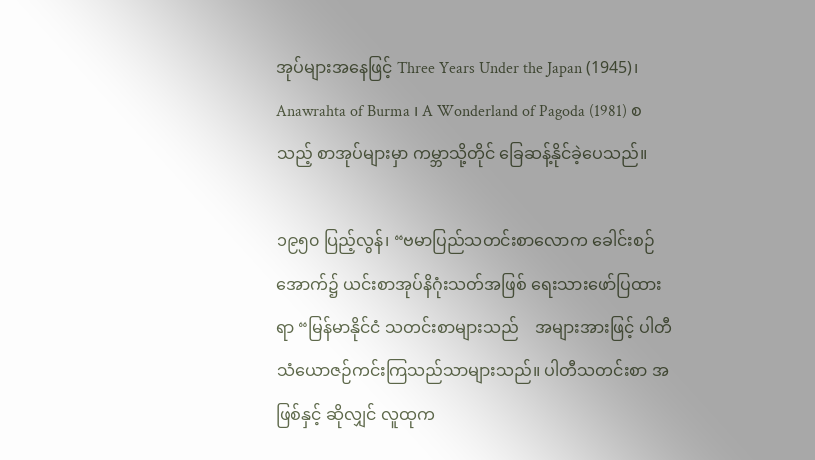အုပ်များအနေဖြင့် Three Years Under the Japan (1945)၊ Anawrahta of Burma ၊ A Wonderland of Pagoda (1981) စသည့် စာအုပ်များမှာ ကမ္ဘာသို့တိုင် ခြေဆန့်နိုင်ခဲ့ပေသည်။

၁၉၅၀ ပြည့်လွန်၊ “ဗမာပြည်သတင်းစာလောက ခေါင်းစဉ်အောက်၌ ယင်းစာအုပ်နိဂုံးသတ်အဖြစ် ရေးသားဖော်ပြထားရာ “မြန်မာနိုင်ငံ သတင်းစာများသည်    အများအားဖြင့် ပါတီသံယောဇဉ်ကင်းကြသည်သာများသည်။ ပါတီသတင်းစာ အဖြစ်နှင့် ဆိုလျှင် လူထုက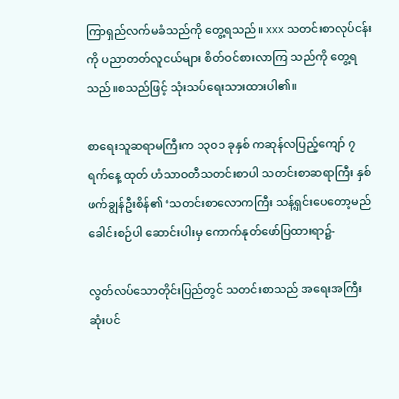ကြာရှည်လက်မခံသည်ကို တွေ့ရသည်။ xxx သတင်းစာလုပ်ငန်းကို ပညာတတ်လူငယ်များ စိတ်ဝင်စားလာကြ သည်ကို တွေ့ရသည်။စသည်ဖြင့် သုံးသပ်ရေးသားထားပါ၏။

စာရေးသူဆရာမကြီးက ၁၃၀၁ ခုနှစ် ကဆုန်လပြည့်ကျော် ၇ ရက်နေ့ ထုတ် ဟံသာဝတီသတင်းစာပါ သတင်းစာဆရာကြီး နှစ်ဖက်ချွန်ဦးစိန်၏ ‘သတင်းစာလောကကြီး သန့်ရှင်းပေတော့မည် ခေါင်းစဉ်ပါ ဆောင်းပါးမှ ကောက်နုတ်ဖော်ပြထားရာ၌-

လွတ်လပ်သောတိုင်းပြည်တွင် သတင်းစာသည် အရေးအကြီးဆုံးပင်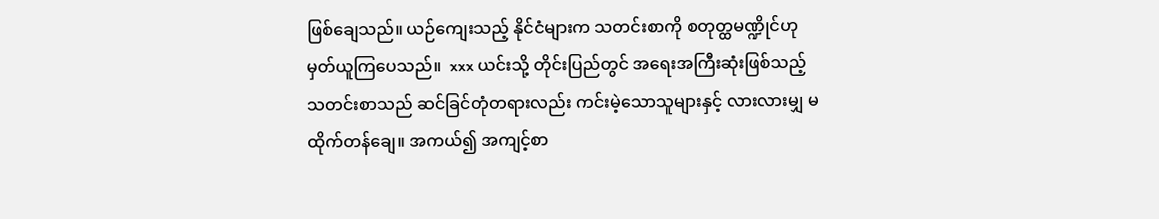ဖြစ်ချေသည်။ ယဉ်ကျေးသည့် နိုင်ငံများက သတင်းစာကို စတုတ္ထမဏ္ဍိုင်ဟု မှတ်ယူကြပေသည်။  xxx ယင်းသို့ တိုင်းပြည်တွင် အရေးအကြီးဆုံးဖြစ်သည့် သတင်းစာသည် ဆင်ခြင်တုံတရားလည်း ကင်းမဲ့သောသူများနှင့် လားလားမျှ မထိုက်တန်ချေ။ အကယ်၍ အကျင့်စာ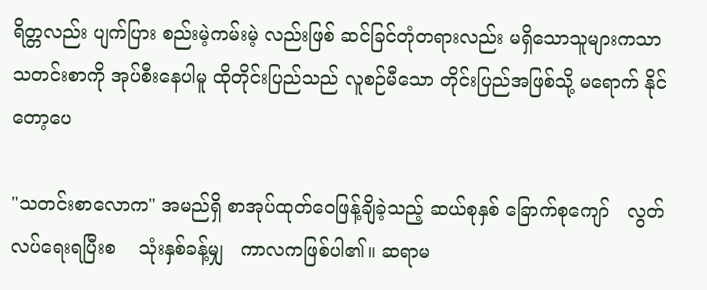ရိတ္တလည်း ပျက်ပြား စည်းမဲ့ကမ်းမဲ့ လည်းဖြစ် ဆင်ခြင်တုံတရားလည်း မရှိသောသူများကသာ သတင်းစာကို အုပ်စီးနေပါမူ ထိုတိုင်းပြည်သည် လူစဉ်မီသော တိုင်းပြည်အဖြစ်သို့ မရောက် နိုင်တော့ပေ

"သတင်းစာလောက" အမည်ရှိ စာအုပ်ထုတ်ဝေဖြန့်ချိခဲ့သည့် ဆယ်စုနှစ် ခြောက်စုကျော်   လွတ်လပ်ရေးရပြီးစ    သုံးနှစ်ခန့်မျှ   ကာလကဖြစ်ပါ၏။ ဆရာမ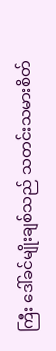ကြီး ဒေါ်ခင်မျိုးချစ်သည် သတင်းသမားစိတ်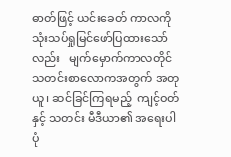ဓာတ်ဖြင့် ယင်းခေတ် ကာလကို   သုံးသပ်ရှုမြင်ဖော်ပြထားသော်လည်း   မျက်မှောက်ကာလတိုင် သတင်းစာလောကအတွက် အတုယူ၊ ဆင်ခြင်ကြရမည့်  ကျင့်ဝတ်နှင့် သတင်း မီဒီယာ၏ အရေးပါပုံ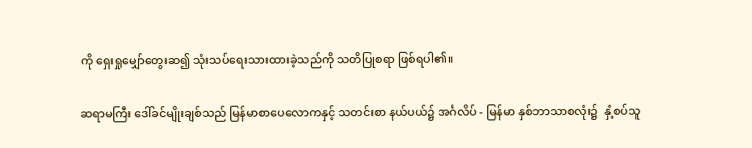ကို ရှေးရှုမျှော်တွေးဆ၍ သုံးသပ်ရေးသားထားခဲ့သည်ကို သတိပြုစရာ ဖြစ်ရပါ၏။

ဆရာမကြီး ဒေါ်ခင်မျိုးချစ်သည် မြန်မာစာပေလောကနှင့် သတင်းစာ နယ်ပယ်၌ အင်္ဂလိပ် - မြန်မာ နှစ်ဘာသာစလုံး၌  နှံ့စပ်သူ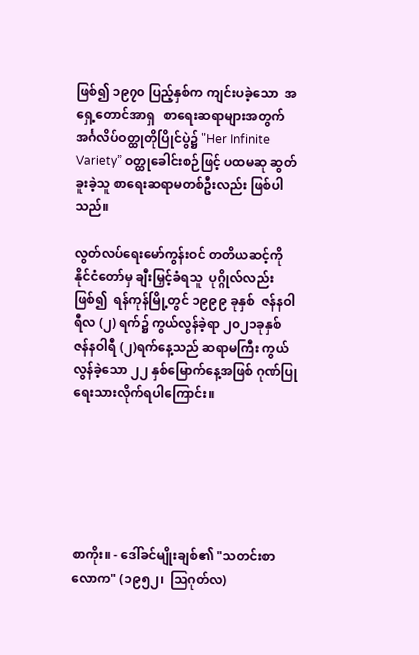ဖြစ်၍ ၁၉၇၀ ပြည့်နှစ်က ကျင်းပခဲ့သော  အရှေ့တောင်အာရှ   စာရေးဆရာများအတွက် အင်္ဂလိပ်ဝတ္ထုတိုပြိုင်ပွဲ၌ "Her Infinite Variety” ဝတ္ထုခေါင်းစဉ်ဖြင့် ပထမဆု ဆွတ်ခူးခဲ့သူ စာရေးဆရာမတစ်ဦးလည်း ဖြစ်ပါသည်။

လွတ်လပ်ရေးမော်ကွန်းဝင် တတိယဆင့်ကို  နိုင်ငံတော်မှ ချီးမြှင့်ခံရသူ  ပုဂ္ဂိုလ်လည်းဖြစ်၍  ရန်ကုန်မြို့တွင် ၁၉၉၉ ခုနှစ်  ဇန်နဝါရီလ (၂) ရက်၌ ကွယ်လွန်ခဲ့ရာ ၂၀၂၁ခုနှစ် ဇန်နဝါရီ (၂)ရက်နေ့သည် ဆရာမကြီး ကွယ်လွန်ခဲ့သော ၂၂ နှစ်မြောက်နေ့အဖြစ် ဂုဏ်ပြုရေးသားလိုက်ရပါကြောင်း။






စာကိုး။ - ဒေါ်ခင်မျိုးချစ်၏ "သတင်းစာလောက" (၁၉၅၂၊  ဩဂုတ်လ)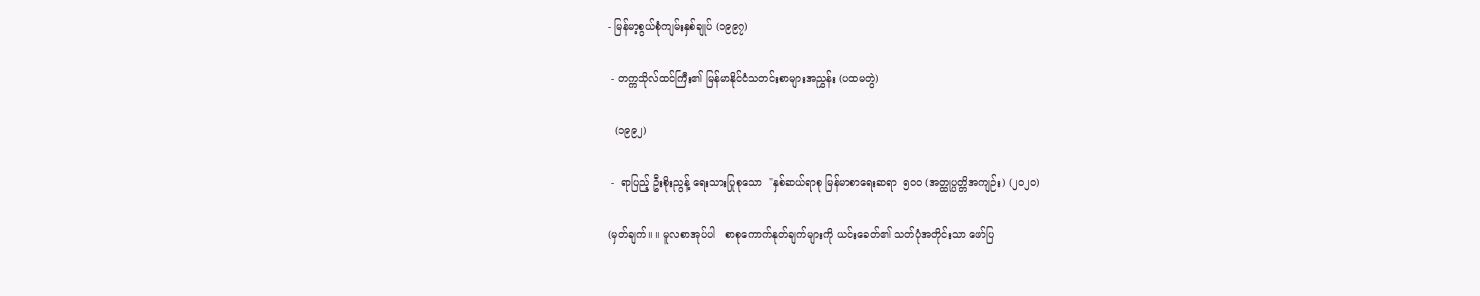- မြန်မာ့စွယ်စုံကျမ်းနှစ်ချုပ် (၁၉၉၇)

 - တက္ကသိုလ်ထင်ကြီး၏ မြန်မာနိုင်ငံသတင်းစာများအညွှန်း (ပထမတွဲ)

  (၁၉၉၂)

 -  ရာပြည့် ဦးစိုးညွန့် ရေးသားပြုစုသော  "နှစ်ဆယ်ရာစု မြန်မာစာရေးဆရာ  ၅၀၀ (အတ္ထုပ္ပတ္တိအကျဉ်း) (၂၀၂၀)

(မှတ်ချက်။ ။ မူလစာအုပ်ပါ   စာစုကောက်နုတ်ချက်များကို ယင်းခေတ်၏ သတ်ပုံအတိုင်းသာ ဖော်ပြ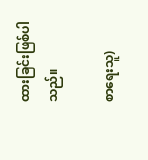ထားခြင်းဖြစ်ပါသည်။

စာရေးသူ)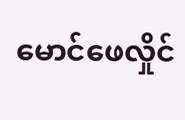မောင်ဖေလှိုင်